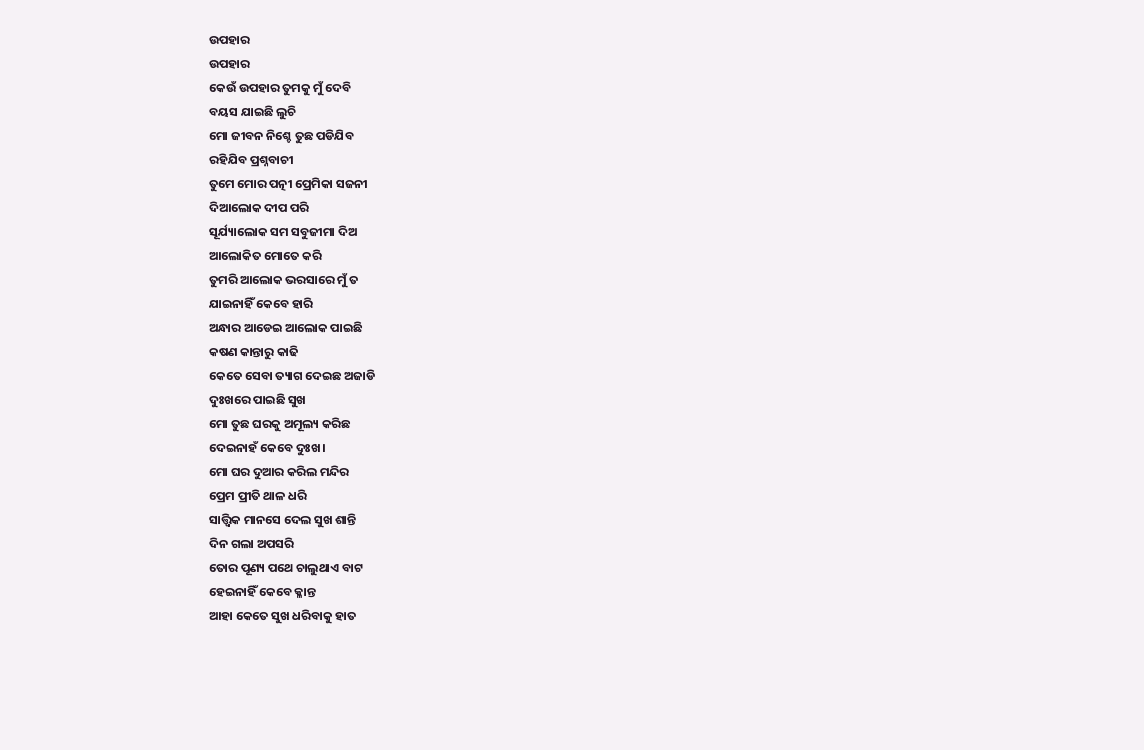ଉପହାର
ଉପହାର
କେଉଁ ଉପହାର ତୁମକୁ ମୁଁ ଦେବି
ବୟସ ଯାଇଛି ଲୁଚି
ମୋ ଜୀବନ ନିଶ୍ଚେ ତୁଛ ପଡିଯିବ
ରହିଯିବ ପ୍ରଶ୍ନବାଚୀ
ତୁମେ ମୋର ପତ୍ନୀ ପ୍ରେମିକା ସଜନୀ
ଦିଆଲୋକ ଦୀପ ପରି
ସୂର୍ଯ୍ୟାଲୋକ ସମ ସବୁଜୀମା ଦିଅ
ଆଲୋକିତ ମୋତେ କରି
ତୁମରି ଆଲୋକ ଭରସାରେ ମୁଁ ତ
ଯାଇନାହିଁ କେବେ ହାରି
ଅନ୍ଧାର ଆଡେଇ ଆଲୋକ ପାଇଛି
କଷଣ କାନ୍ତାରୁ କାଢି
କେତେ ସେବା ତ୍ୟାଗ ଦେଇଛ ଅଜାଡି
ଦୁଃଖରେ ପାଇଛି ସୁଖ
ମୋ ତୁଛ ଘରକୁ ଅମୂଲ୍ୟ କରିଛ
ଦେଇନାହଁ କେବେ ଦୁଃଖ।
ମୋ ଘର ଦୁଆର କରିଲ ମନ୍ଦିର
ପ୍ରେମ ପ୍ରୀତି ଥାଳ ଧରି
ସାତ୍ତ୍ଵିକ ମାନସେ ଦେଲ ସୁଖ ଶାନ୍ତି
ଦିନ ଗଲା ଅପସରି
ତୋର ପୂଣ୍ୟ ପଥେ ଚାଲୁଥାଏ ବାଟ
ହେଇନାହିଁ କେବେ କ୍ଳାନ୍ତ
ଆହା କେତେ ସୁଖ ଧରିବାକୁ ହାତ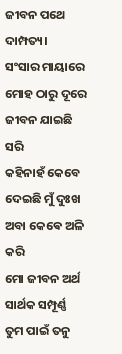ଜୀବନ ପଥେ ଦାମ୍ପତ୍ୟ।
ସଂସାର ମାୟାରେ ମୋହ ଠାରୁ ଦୂରେ
ଜୀବନ ଯାଇଛି ସରି
କହିନାହଁ କେବେ ଦେଇଛି ମୁଁ ଦୁଃଖ
ଅବା କେଵେ ଅଳି କରି
ମୋ ଜୀବନ ଅର୍ଥ ସାର୍ଥକ ସମ୍ପୂର୍ଣ୍ଣ
ତୁମ ପାଇଁ ତନୁ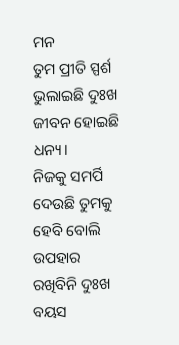ମନ
ତୁମ ପ୍ରୀତି ସ୍ପର୍ଶ ଭୁଲାଇଛି ଦୁଃଖ
ଜୀବନ ହୋଇଛି ଧନ୍ୟ।
ନିଜକୁ ସମର୍ପି ଦେଉଛି ତୁମକୁ
ହେବି ବୋଲି ଉପହାର
ରଖିବିନି ଦୁଃଖ ବୟସ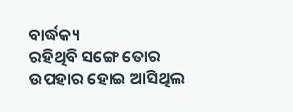ବାର୍ଦ୍ଧକ୍ୟ
ରହିଥିବି ସଙ୍ଗେ ତୋର
ଉପହାର ହୋଇ ଆସିଥିଲ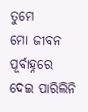ତୁମେ
ମୋ ଜୀବନ ପୂର୍ବାହ୍ନରେ
ଦେଇ ପାରିଲିନି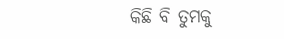କିଛି ବି ତୁମକୁ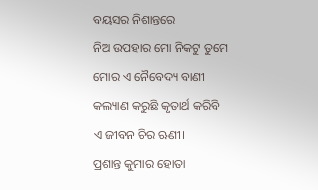ବୟସର ନିଶାନ୍ତରେ
ନିଅ ଉପହାର ମୋ ନିକଟୁ ତୁମେ
ମୋର ଏ ନୈବେଦ୍ୟ ବାଣୀ
କଲ୍ୟାଣ କରୁଛି କୃତାର୍ଥ କରିବି
ଏ ଜୀବନ ଚିର ଋଣୀ।
ପ୍ରଶାନ୍ତ କୁମାର ହୋତା